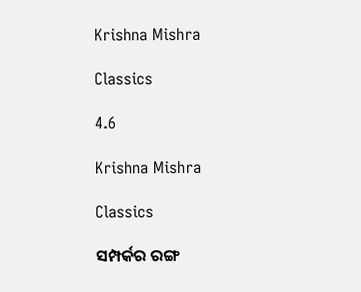Krishna Mishra

Classics

4.6

Krishna Mishra

Classics

ସମ୍ପର୍କର ରଙ୍ଗ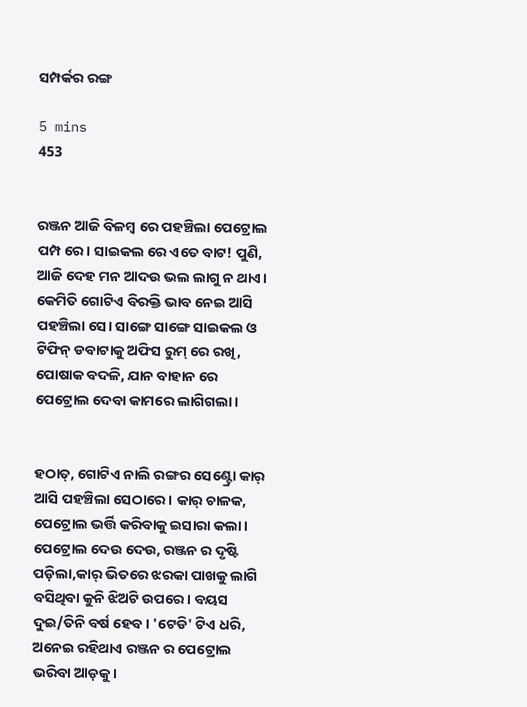ସମ୍ପର୍କର ରଙ୍ଗ

5 mins
453


ରଞ୍ଜନ ଆଜି ବିଳମ୍ବ ରେ ପହଞ୍ଚିଲା ପେଟ୍ରୋଲ ପମ୍ପ ରେ। ସାଇକଲ ରେ ଏତେ ବାଟ! ପୁଣି, ଆଜି ଦେହ ମନ ଆଦଉ ଭଲ ଲାଗୁ ନ ଥାଏ। କେମିତି ଗୋଟିଏ ବିରକ୍ତି ଭାବ ନେଇ ଆସି ପହଞ୍ଚିଲା ସେ। ସାଙ୍ଗେ ସାଙ୍ଗେ ସାଇକଲ ଓ ଟିଫିନ୍ ଡବାଟାକୁ ଅଫିସ ରୁମ୍ ରେ ରଖି, ପୋଷାକ ବଦଳି, ଯାନ ବାହାନ ରେ ପେଟ୍ରୋଲ ଦେବା କାମରେ ଲାଗିଗଲା।


ହଠାତ୍, ଗୋଟିଏ ନାଲି ରଙ୍ଗର ସେଣ୍ଟ୍ରୋ କାର୍ ଆସି ପହଞ୍ଚିଲା ସେଠାରେ। କାର୍ ଚାଳକ, ପେଟ୍ରୋଲ ଭର୍ତ୍ତି କରିବାକୁ ଇସାରା କଲା। ପେଟ୍ରୋଲ ଦେଉ ଦେଉ, ରଞ୍ଜନ ର ଦୃଷ୍ଟି ପଡ଼ିଲା,କାର୍ ଭିତରେ ଝରକା ପାଖକୁ ଲାଗି ବସିଥିବା କୁନି ଝିଅଟି ଉପରେ। ବୟସ ଦୁଇ/ତିନି ବର୍ଷ ହେବ। 'ଟେଡି' ଟିଏ ଧରି, ଅନେଇ ରହିଥାଏ ରଞ୍ଜନ ର ପେଟ୍ରୋଲ ଭରିବା ଆଡ଼କୁ।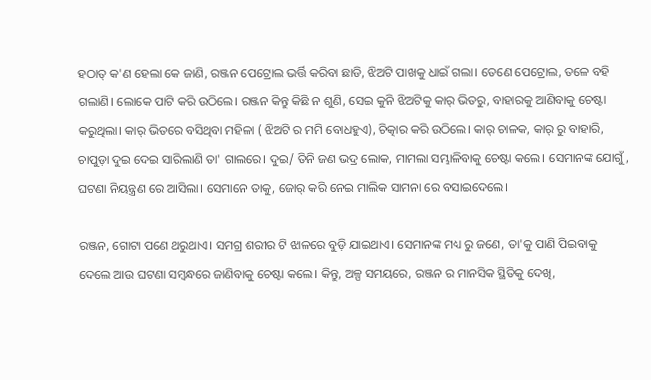ହଠାତ୍ କ'ଣ ହେଲା କେ ଜାଣି, ରଞ୍ଜନ ପେଟ୍ରୋଲ ଭର୍ତ୍ତି କରିବା ଛାଡି, ଝିଅଟି ପାଖକୁ ଧାଇଁ ଗଲା। ତେଣେ ପେଟ୍ରୋଲ, ତଳେ ବହି ଗଲାଣି। ଲୋକେ ପାଟି କରି ଉଠିଲେ। ରଞ୍ଜନ କିନ୍ତୁ କିଛି ନ ଶୁଣି, ସେଇ କୁନି ଝିଅଟିକୁ କାର୍ ଭିତରୁ, ବାହାରକୁ ଆଣିବାକୁ ଚେଷ୍ଟା କରୁଥିଲା। କାର୍ ଭିତରେ ବସିଥିବା ମହିଳା ( ଝିଅଟି ର ମମି ବୋଧହୁଏ), ଚିତ୍କାର କରି ଉଠିଲେ। କାର୍ ଚାଳକ, କାର୍ ରୁ ବାହାରି, ଚାପୁଡ଼ା ଦୁଇ ଦେଇ ସାରିଲାଣି ତା' ଗାଲରେ। ଦୁଇ/ ତିନି ଜଣ ଭଦ୍ର ଲୋକ, ମାମଲା ସମ୍ଭାଳିବାକୁ ଚେଷ୍ଟା କଲେ। ସେମାନଙ୍କ ଯୋଗୁଁ, ଘଟଣା ନିୟନ୍ତ୍ରଣ ରେ ଆସିଲା। ସେମାନେ ତାକୁ, ଜୋର୍ କରି ନେଇ ମାଲିକ ସାମନା ରେ ବସାଇଦେଲେ।

ରଞ୍ଜନ, ଗୋଟା ପଣେ ଥରୁଥାଏ। ସମଗ୍ର ଶରୀର ଟି ଝାଳରେ ବୁଡ଼ି ଯାଇଥାଏ। ସେମାନଙ୍କ ମଧ୍ୟ ରୁ ଜଣେ, ତା'କୁ ପାଣି ପିଇବାକୁ ଦେଲେ ଆଉ ଘଟଣା ସମ୍ବନ୍ଧରେ ଜାଣିବାକୁ ଚେଷ୍ଟା କଲେ। କିନ୍ତୁ, ଅଳ୍ପ ସମୟରେ, ରଞ୍ଜନ ର ମାନସିକ ସ୍ଥିତିକୁ ଦେଖି,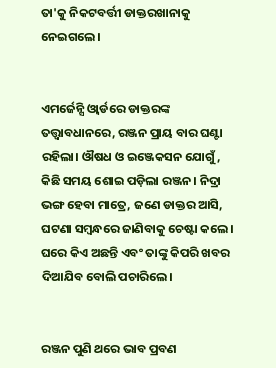ତା'କୁ ନିକଟବର୍ତ୍ତୀ ଡାକ୍ତରଖାନାକୁ ନେଇଗଲେ।


ଏମର୍ଜେନ୍ସି ଓ୍ବାର୍ଡରେ ଡାକ୍ତରଙ୍କ ତତ୍ତ୍ଵାବଧାନରେ, ରଞ୍ଜନ ପ୍ରାୟ ବାର ଘଣ୍ଟା ରହିଲା। ଔଷଧ ଓ ଇଞ୍ଜେକସନ ଯୋଗୁଁ, କିଛି ସମୟ ଶୋଇ ପଡ଼ିଲା ରଞ୍ଜନ। ନିଦ୍ରା ଭଙ୍ଗ ହେବା ମାତ୍ରେ, ଜଣେ ଡାକ୍ତର ଆସି, ଘଟଣା ସମ୍ବନ୍ଧରେ ଜାଣିବାକୁ ଚେଷ୍ଟା କଲେ। ଘରେ କିଏ ଅଛନ୍ତି ଏବଂ ତାଙ୍କୁ କିପରି ଖବର ଦିଆଯିବ ବୋଲି ପଚାରିଲେ।


ରଞ୍ଜନ ପୁଣି ଥରେ ଭାବ ପ୍ରବଣ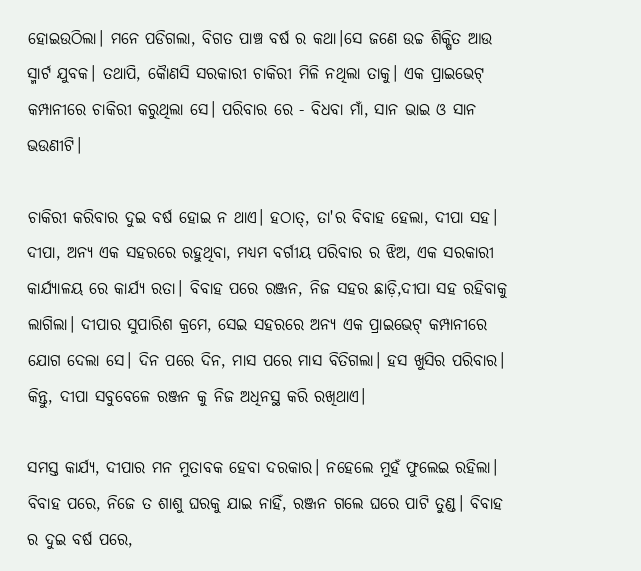ହୋଇଉଠିଲା। ମନେ ପଡିଗଲା, ବିଗତ ପାଞ୍ଚ ବର୍ଷ ର କଥା।ସେ ଜଣେ ଉଚ୍ଚ ଶିକ୍ଷିତ ଆଉ ସ୍ମାର୍ଟ ଯୁବକ। ତଥାପି, କୈାଣସି ସରକାରୀ ଚାକିରୀ ମିଳି ନଥିଲା ତାକୁ। ଏକ ପ୍ରାଇଭେଟ୍ କମ୍ପାନୀରେ ଚାକିରୀ କରୁଥିଲା ସେ। ପରିବାର ରେ - ବିଧବା ମାଁ, ସାନ ଭାଇ ଓ ସାନ ଭଉଣୀଟି।

ଚାକିରୀ କରିବାର ଦୁଇ ବର୍ଷ ହୋଇ ନ ଥାଏ। ହଠାତ୍, ତା'ର ବିବାହ ହେଲା, ଦୀପା ସହ। ଦୀପା, ଅନ୍ୟ ଏକ ସହରରେ ରହୁଥିବା, ମଧ୍ୟମ ବର୍ଗୀୟ ପରିବାର ର ଝିଅ, ଏକ ସରକାରୀ କାର୍ଯ୍ୟାଳୟ ରେ କାର୍ଯ୍ୟ ରତା। ବିବାହ ପରେ ରଞ୍ଜନ, ନିଜ ସହର ଛାଡ଼ି,ଦୀପା ସହ ରହିବାକୁ ଲାଗିଲା। ଦୀପାର ସୁପାରିଶ କ୍ରମେ, ସେଇ ସହରରେ ଅନ୍ୟ ଏକ ପ୍ରାଇଭେଟ୍ କମ୍ପାନୀରେ ଯୋଗ ଦେଲା ସେ। ଦିନ ପରେ ଦିନ, ମାସ ପରେ ମାସ ବିତିଗଲା। ହସ ଖୁସିର ପରିବାର। କିନ୍ତୁ, ଦୀପା ସବୁବେଳେ ରଞ୍ଜନ କୁ ନିଜ ଅଧିନସ୍ଥ କରି ରଖିଥାଏ।

ସମସ୍ତ କାର୍ଯ୍ୟ, ଦୀପାର ମନ ମୁତାବକ ହେବା ଦରକାର। ନହେଲେ ମୁହଁ ଫୁଲେଇ ରହିଲା। ବିବାହ ପରେ, ନିଜେ ତ ଶାଶୁ ଘରକୁ ଯାଇ ନାହିଁ, ରଞ୍ଜନ ଗଲେ ଘରେ ପାଟି ତୁଣ୍ଡ। ବିବାହ ର ଦୁଇ ବର୍ଷ ପରେ,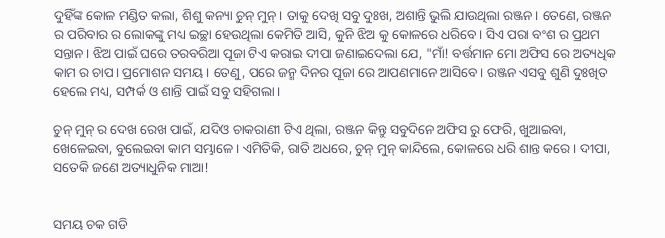ଦୁହିଁଙ୍କ କୋଳ ମଣ୍ଡିତ କଲା, ଶିଶୁ କନ୍ୟା ଚୁନ୍ ମୁନ୍। ତାକୁ ଦେଖି ସବୁ ଦୁଃଖ, ଅଶାନ୍ତି ଭୁଲି ଯାଉଥିଲା ରଞ୍ଜନ। ତେଣେ, ରଞ୍ଜନ ର ପରିବାର ର ଲୋକଙ୍କୁ ମଧ୍ୟ ଇଚ୍ଛା ହେଉଥିଲା କେମିତି ଆସି, କୁନି ଝିଅ କୁ କୋଳରେ ଧରିବେ। ସିଏ ପରା ବଂଶ ର ପ୍ରଥମ ସନ୍ତାନ। ଝିଅ ପାଇଁ ଘରେ ତରବରିଆ ପୂଜା ଟିଏ କରାଇ ଦୀପା ଜଣାଇଦେଲା ଯେ, "ମାଁ! ବର୍ତ୍ତମାନ ମୋ ଅଫିସ ରେ ଅତ୍ୟଧିକ କାମ ର ଚାପ। ପ୍ରମୋଶନ ସମୟ। ତେଣୁ, ପରେ ଜନ୍ମ ଦିନର ପୂଜା ରେ ଆପଣମାନେ ଆସିବେ। ରଞ୍ଜନ ଏସବୁ ଶୁଣି ଦୁଃଖିତ ହେଲେ ମଧ୍ୟ, ସମ୍ପର୍କ ଓ ଶାନ୍ତି ପାଇଁ ସବୁ ସହିଗଲା।

ଚୁନ୍ ମୁନ୍ ର ଦେଖ ରେଖ ପାଇଁ, ଯଦିଓ ଚାକରାଣୀ ଟିଏ ଥିଲା, ରଞ୍ଜନ କିନ୍ତୁ ସବୁଦିନେ ଅଫିସ ରୁ ଫେରି, ଖୁଆଇବା, ଖେଳେଇବା, ବୁଲେଇବା କାମ ସମ୍ଭାଳେ। ଏମିତିକି, ରାତି ଅଧରେ, ଚୁନ୍ ମୁନ୍ କାନ୍ଦିଲେ, କୋଳରେ ଧରି ଶାନ୍ତ କରେ। ଦୀପା, ସତେକି ଜଣେ ଅତ୍ୟାଧୁନିକ ମାଆ!


ସମୟ ଚକ ଗଡି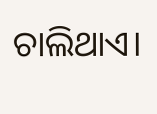ଚାଲିଥାଏ।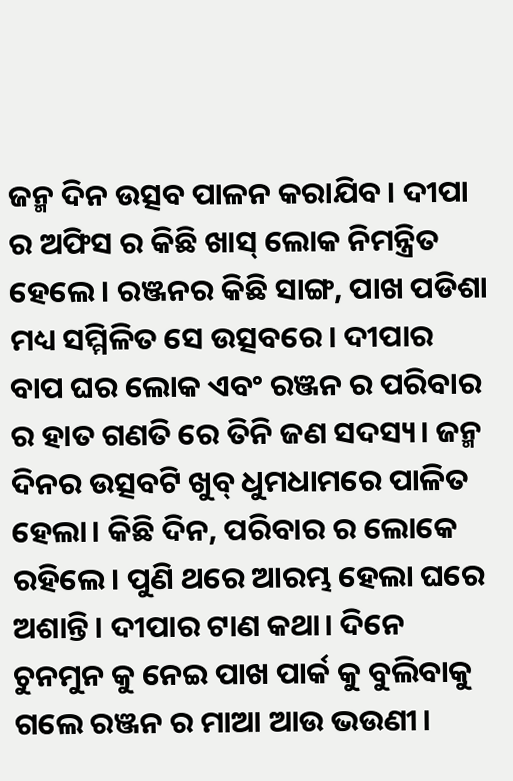ଜନ୍ମ ଦିନ ଉତ୍ସବ ପାଳନ କରାଯିବ। ଦୀପା ର ଅଫିସ ର କିଛି ଖାସ୍ ଲୋକ ନିମନ୍ତ୍ରିତ ହେଲେ। ରଞ୍ଜନର କିଛି ସାଙ୍ଗ, ପାଖ ପଡିଶା ମଧ୍ୟ ସମ୍ମିଳିତ ସେ ଉତ୍ସବରେ। ଦୀପାର ବାପ ଘର ଲୋକ ଏବଂ ରଞ୍ଜନ ର ପରିବାର ର ହାତ ଗଣତି ରେ ତିନି ଜଣ ସଦସ୍ୟ। ଜନ୍ମ ଦିନର ଉତ୍ସବଟି ଖୁବ୍ ଧୁମଧାମରେ ପାଳିତ ହେଲା। କିଛି ଦିନ, ପରିବାର ର ଲୋକେ ରହିଲେ। ପୁଣି ଥରେ ଆରମ୍ଭ ହେଲା ଘରେ ଅଶାନ୍ତି। ଦୀପାର ଟାଣ କଥା। ଦିନେ ଚୁନମୁନ କୁ ନେଇ ପାଖ ପାର୍କ କୁ ବୁଲିବାକୁ ଗଲେ ରଞ୍ଜନ ର ମାଆ ଆଉ ଭଉଣୀ।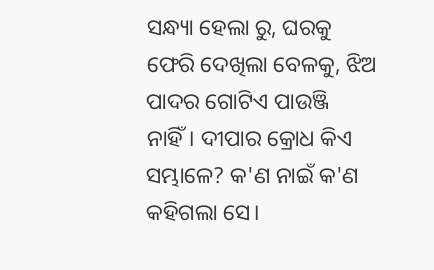ସନ୍ଧ୍ୟା ହେଲା ରୁ, ଘରକୁ ଫେରି ଦେଖିଲା ବେଳକୁ, ଝିଅ ପାଦର ଗୋଟିଏ ପାଉଞ୍ଜି ନାହିଁ। ଦୀପାର କ୍ରୋଧ କିଏ ସମ୍ଭାଳେ? କ'ଣ ନାଇଁ କ'ଣ କହିଗଲା ସେ।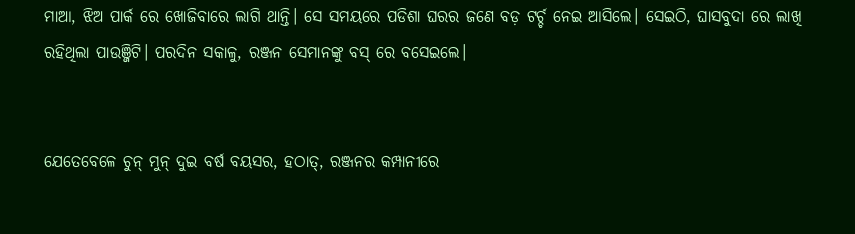ମାଆ, ଝିଅ ପାର୍କ ରେ ଖୋଜିବାରେ ଲାଗି ଥାନ୍ତି। ସେ ସମୟରେ ପଡିଶା ଘରର ଜଣେ ବଡ଼ ଟର୍ଚ୍ଚ ନେଇ ଆସିଲେ। ସେଇଠି, ଘାସବୁଦା ରେ ଲାଖି ରହିଥିଲା ପାଉଞ୍ଜିଟି। ପରଦିନ ସକାଳୁ, ରଞ୍ଜନ ସେମାନଙ୍କୁ ବସ୍ ରେ ବସେଇଲେ।


ଯେତେବେଳେ ଚୁନ୍ ମୁନ୍ ଦୁଇ ବର୍ଷ ବୟସର, ହଠାତ୍, ରଞ୍ଜନର କମ୍ପାନୀରେ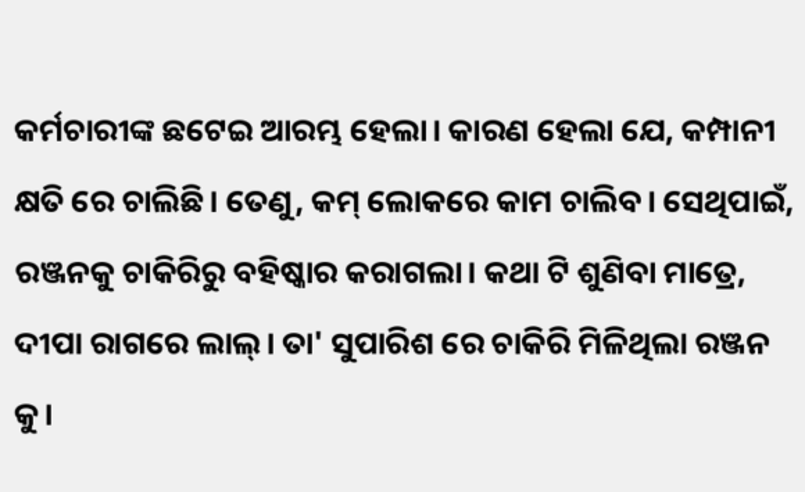କର୍ମଚାରୀଙ୍କ ଛଟେଇ ଆରମ୍ଭ ହେଲା। କାରଣ ହେଲା ଯେ, କମ୍ପାନୀ କ୍ଷତି ରେ ଚାଲିଛି। ତେଣୁ, କମ୍ ଲୋକରେ କାମ ଚାଲିବ। ସେଥିପାଇଁ, ରଞ୍ଜନକୁ ଚାକିରିରୁ ବହିଷ୍କାର କରାଗଲା। କଥା ଟି ଶୁଣିବା ମାତ୍ରେ, ଦୀପା ରାଗରେ ଲାଲ୍। ତା' ସୁପାରିଶ ରେ ଚାକିରି ମିଳିଥିଲା ରଞ୍ଜନ କୁ।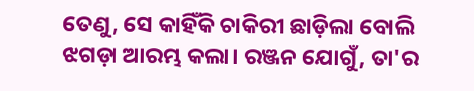ତେଣୁ, ସେ କାହିଁକି ଚାକିରୀ ଛାଡ଼ିଲା ବୋଲି ଝଗଡ଼ା ଆରମ୍ଭ କଲା। ରଞ୍ଜନ ଯୋଗୁଁ, ତା'ର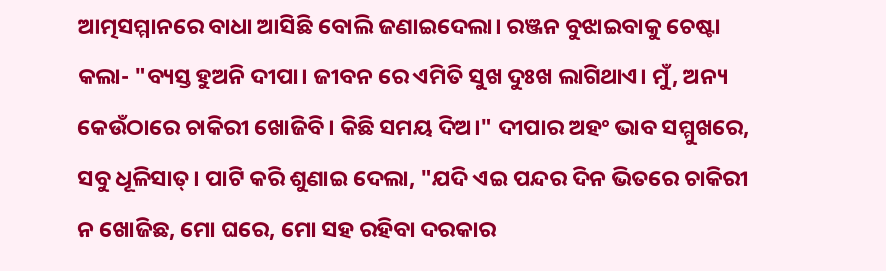ଆତ୍ମସମ୍ମାନରେ ବାଧା ଆସିଛି ବୋଲି ଜଣାଇଦେଲା। ରଞ୍ଜନ ବୁଝାଇବାକୁ ଚେଷ୍ଟା କଲା- "ବ୍ୟସ୍ତ ହୁଅନି ଦୀପା। ଜୀବନ ରେ ଏମିତି ସୁଖ ଦୁଃଖ ଲାଗିଥାଏ। ମୁଁ, ଅନ୍ୟ କେଉଁଠାରେ ଚାକିରୀ ଖୋଜିବି। କିଛି ସମୟ ଦିଅ।" ଦୀପାର ଅହଂ ଭାବ ସମ୍ମୁଖରେ, ସବୁ ଧୂଳିସାତ୍। ପାଟି କରି ଶୁଣାଇ ଦେଲା, "ଯଦି ଏଇ ପନ୍ଦର ଦିନ ଭିତରେ ଚାକିରୀ ନ ଖୋଜିଛ, ମୋ ଘରେ, ମୋ ସହ ରହିବା ଦରକାର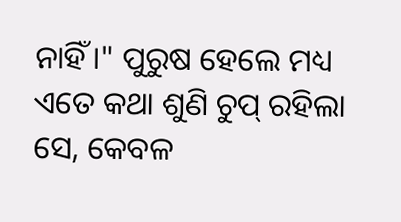ନାହିଁ।" ପୁରୁଷ ହେଲେ ମଧ୍ୟ ଏତେ କଥା ଶୁଣି ଚୁପ୍ ରହିଲା ସେ, କେବଳ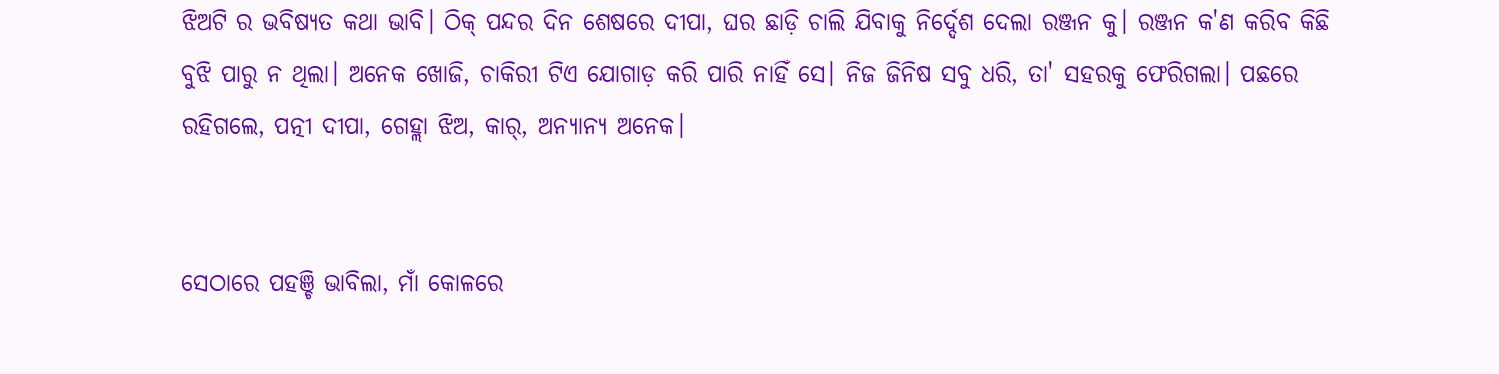ଝିଅଟି ର ଭବିଷ୍ୟତ କଥା ଭାବି। ଠିକ୍ ପନ୍ଦର ଦିନ ଶେଷରେ ଦୀପା, ଘର ଛାଡ଼ି ଚାଲି ଯିବାକୁ ନିର୍ଦ୍ଦେଶ ଦେଲା ରଞ୍ଜନ କୁ। ରଞ୍ଜନ କ'ଣ କରିବ କିଛି ବୁଝି ପାରୁ ନ ଥିଲା। ଅନେକ ଖୋଜି, ଚାକିରୀ ଟିଏ ଯୋଗାଡ଼ କରି ପାରି ନାହିଁ ସେ। ନିଜ ଜିନିଷ ସବୁ ଧରି, ତା' ସହରକୁ ଫେରିଗଲା। ପଛରେ ରହିଗଲେ, ପତ୍ନୀ ଦୀପା, ଗେହ୍ଲା ଝିଅ, କାର୍, ଅନ୍ୟାନ୍ୟ ଅନେକ।


ସେଠାରେ ପହଞ୍ଚି ଭାବିଲା, ମାଁ କୋଳରେ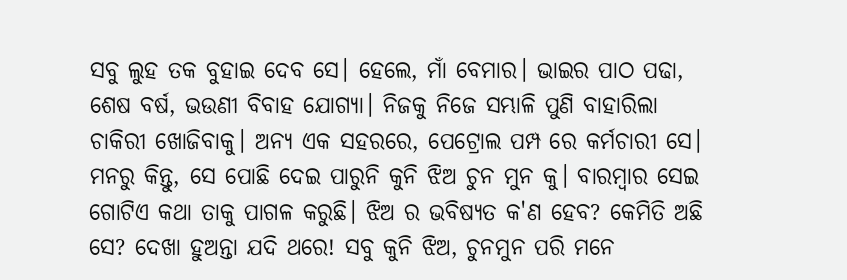ସବୁ ଲୁହ ତକ ବୁହାଇ ଦେବ ସେ। ହେଲେ, ମାଁ ବେମାର। ଭାଇର ପାଠ ପଢା, ଶେଷ ବର୍ଷ, ଭଉଣୀ ବିବାହ ଯୋଗ୍ୟା। ନିଜକୁ ନିଜେ ସମ୍ଭାଳି ପୁଣି ବାହାରିଲା ଚାକିରୀ ଖୋଜିବାକୁ। ଅନ୍ୟ ଏକ ସହରରେ, ପେଟ୍ରୋଲ ପମ୍ପ ରେ କର୍ମଚାରୀ ସେ। ମନରୁ କିନ୍ତୁ, ସେ ପୋଛି ଦେଇ ପାରୁନି କୁନି ଝିଅ ଚୁନ ମୁନ କୁ। ବାରମ୍ବାର ସେଇ ଗୋଟିଏ କଥା ତାକୁ ପାଗଳ କରୁଛି। ଝିଅ ର ଭବିଷ୍ୟତ କ'ଣ ହେବ? କେମିତି ଅଛି ସେ? ଦେଖା ହୁଅନ୍ତା ଯଦି ଥରେ! ସବୁ କୁନି ଝିଅ, ଚୁନମୁନ ପରି ମନେ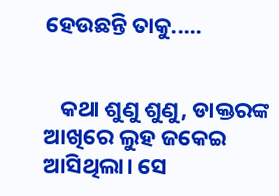ହେଉଛନ୍ତି ତାକୁ.....


   କଥା ଶୁଣୁ ଶୁଣୁ, ଡାକ୍ତରଙ୍କ ଆଖିରେ ଲୁହ ଜକେଇ ଆସିଥିଲା। ସେ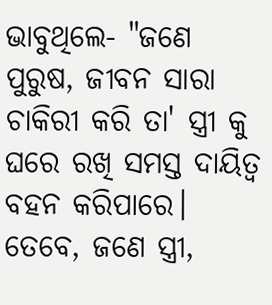ଭାବୁଥିଲେ- "ଜଣେ ପୁରୁଷ, ଜୀବନ ସାରା ଚାକିରୀ କରି ତା' ସ୍ତ୍ରୀ କୁ ଘରେ ରଖି ସମସ୍ତ ଦାୟିତ୍ବ ବହନ କରିପାରେ। ତେବେ, ଜଣେ ସ୍ତ୍ରୀ,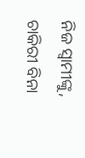ନିଜ ସ୍ବାମୀଙ୍କୁ, ଚାକିରୀ ବିନା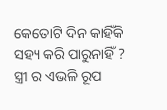କେତୋଟି ଦିନ କାହିଁକି ସହ୍ୟ କରି ପାରୁନାହିଁ ? ସ୍ତ୍ରୀ ର ଏଭଳି ରୂପ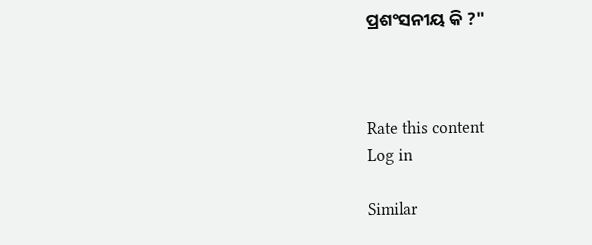ପ୍ରଶଂସନୀୟ କି ?"



Rate this content
Log in

Similar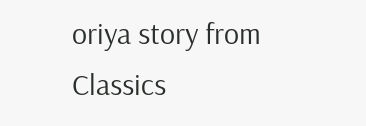oriya story from Classics